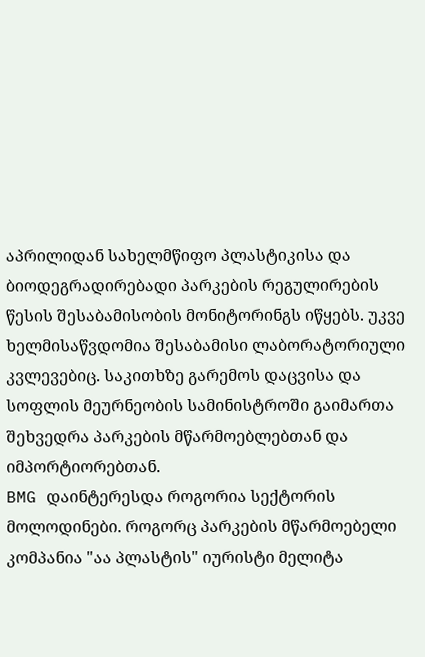აპრილიდან სახელმწიფო პლასტიკისა და ბიოდეგრადირებადი პარკების რეგულირების წესის შესაბამისობის მონიტორინგს იწყებს. უკვე ხელმისაწვდომია შესაბამისი ლაბორატორიული კვლევებიც. საკითხზე გარემოს დაცვისა და სოფლის მეურნეობის სამინისტროში გაიმართა შეხვედრა პარკების მწარმოებლებთან და იმპორტიორებთან.
BMG დაინტერესდა როგორია სექტორის მოლოდინები. როგორც პარკების მწარმოებელი კომპანია "აა პლასტის" იურისტი მელიტა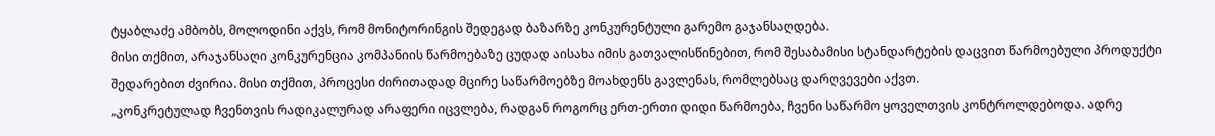ტყაბლაძე ამბობს, მოლოდინი აქვს, რომ მონიტორინგის შედეგად ბაზარზე კონკურენტული გარემო გაჯანსაღდება.
მისი თქმით, არაჯანსაღი კონკურენცია კომპანიის წარმოებაზე ცუდად აისახა იმის გათვალისწინებით, რომ შესაბამისი სტანდარტების დაცვით წარმოებული პროდუქტი შედარებით ძვირია. მისი თქმით, პროცესი ძირითადად მცირე საწარმოებზე მოახდენს გავლენას, რომლებსაც დარღვევები აქვთ.
„კონკრეტულად ჩვენთვის რადიკალურად არაფერი იცვლება, რადგან როგორც ერთ-ერთი დიდი წარმოება, ჩვენი საწარმო ყოველთვის კონტროლდებოდა. ადრე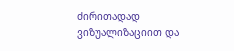ძირითადად ვიზუალიზაციით და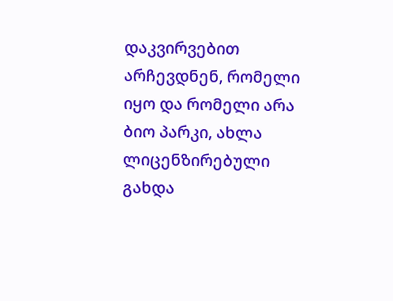დაკვირვებით არჩევდნენ, რომელი იყო და რომელი არა ბიო პარკი, ახლა ლიცენზირებული გახდა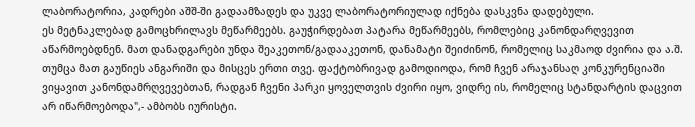ლაბორატორია, კადრები აშშ-ში გადაამზადეს და უკვე ლაბორატორიულად იქნება დასკვნა დადებული.
ეს მეტნაკლებად გამოცხრილავს მეწარმეებს. გაუჭირდებათ პატარა მეწარმეებს, რომლებიც კანონდარღვევით აწარმოებდნენ. მათ დანადგარები უნდა შეაკეთონ/გადააკეთონ, დანამატი შეიძინონ, რომელიც საკმაოდ ძვირია და ა.შ. თუმცა მათ გაუწიეს ანგარიში და მისცეს ერთი თვე. ფაქტობრივად გამოდიოდა, რომ ჩვენ არაჯანსაღ კონკურენციაში ვიყავით კანონდამრღვევებთან, რადგან ჩვენი პარკი ყოველთვის ძვირი იყო, ვიდრე ის, რომელიც სტანდარტის დაცვით არ იწარმოებოდა",- ამბობს იურისტი.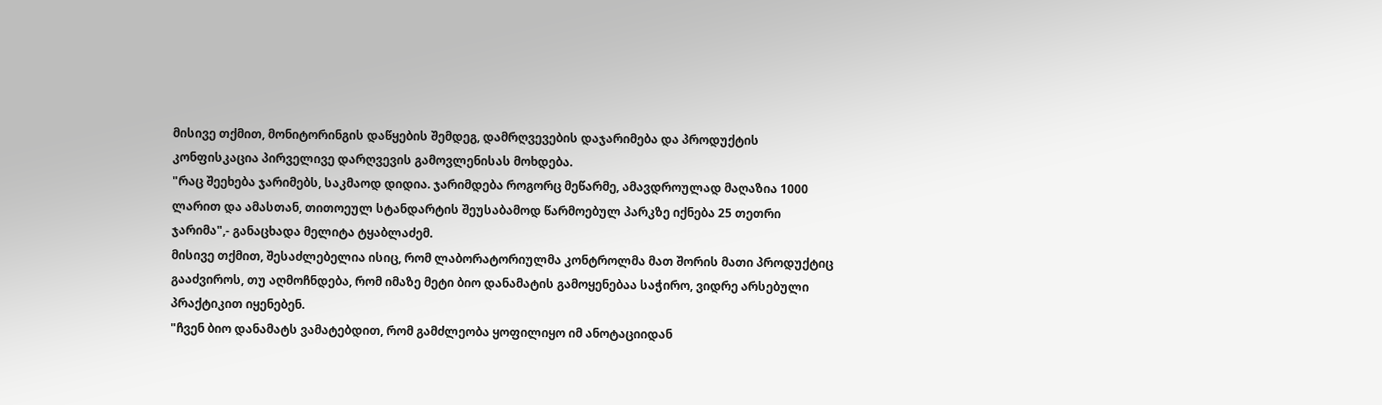მისივე თქმით, მონიტორინგის დაწყების შემდეგ, დამრღვევების დაჯარიმება და პროდუქტის კონფისკაცია პირველივე დარღვევის გამოვლენისას მოხდება.
"რაც შეეხება ჯარიმებს, საკმაოდ დიდია. ჯარიმდება როგორც მეწარმე, ამავდროულად მაღაზია 1000 ლარით და ამასთან, თითოეულ სტანდარტის შეუსაბამოდ წარმოებულ პარკზე იქნება 25 თეთრი ჯარიმა",- განაცხადა მელიტა ტყაბლაძემ.
მისივე თქმით, შესაძლებელია ისიც, რომ ლაბორატორიულმა კონტროლმა მათ შორის მათი პროდუქტიც გააძვიროს, თუ აღმოჩნდება, რომ იმაზე მეტი ბიო დანამატის გამოყენებაა საჭირო, ვიდრე არსებული პრაქტიკით იყენებენ.
"ჩვენ ბიო დანამატს ვამატებდით, რომ გამძლეობა ყოფილიყო იმ ანოტაციიდან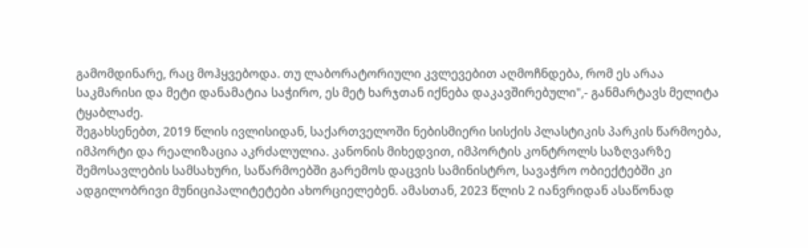გამომდინარე, რაც მოჰყვებოდა. თუ ლაბორატორიული კვლევებით აღმოჩნდება, რომ ეს არაა საკმარისი და მეტი დანამატია საჭირო, ეს მეტ ხარჯთან იქნება დაკავშირებული",- განმარტავს მელიტა ტყაბლაძე.
შეგახსენებთ, 2019 წლის ივლისიდან, საქართველოში ნებისმიერი სისქის პლასტიკის პარკის წარმოება, იმპორტი და რეალიზაცია აკრძალულია. კანონის მიხედვით, იმპორტის კონტროლს საზღვარზე შემოსავლების სამსახური, საწარმოებში გარემოს დაცვის სამინისტრო, სავაჭრო ობიექტებში კი ადგილობრივი მუნიციპალიტეტები ახორციელებენ. ამასთან, 2023 წლის 2 იანვრიდან ასაწონად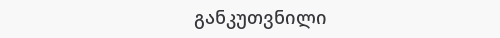განკუთვნილი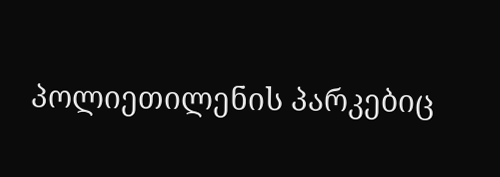პოლიეთილენის პარკებიც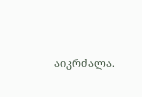აიკრძალა.